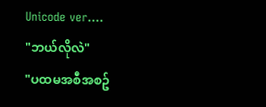Unicode ver....
"ဘယ်လိုလဲ"
"ပထမအစီအစဥ်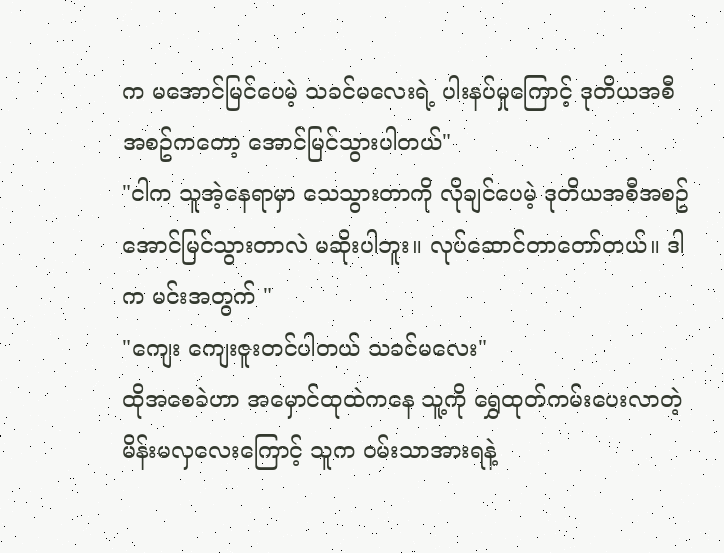က မအောင်မြင်ပေမဲ့ သခင်မလေးရဲ့ ပါးနပ်မှုကြောင့် ဒုတိယအစီအစဥ်ကတော့ အောင်မြင်သွားပါတယ်"
"ငါက သူအဲ့နေရာမှာ သေသွားတာကို လိုချင်ပေမဲ့ ဒုတိယအစီအစဥ် အောင်မြင်သွားတာလဲ မဆိုးပါဘူး။ လုပ်ဆောင်တာတော်တယ်။ ဒါက မင်းအတွက် "
"ကျေး ကျေးဇူးတင်ပါတယ် သခင်မလေး"
ထိုအစေခဲဟာ အမှောင်ထုထဲကနေ သူ့ကို ရွှေထုတ်ကမ်းပေးလာတဲ့ မိန်းမလှလေးကြောင့် သူက ဝမ်းသာအားရနဲ့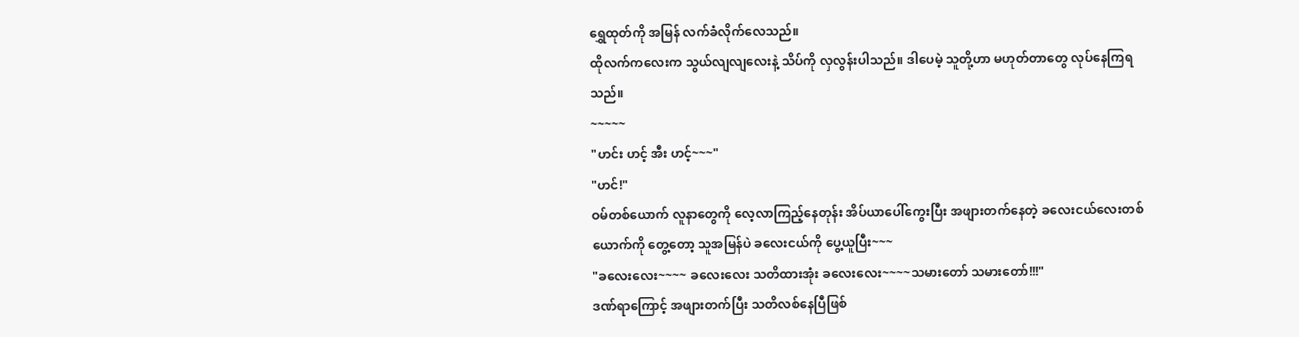ရွှေထုတ်ကို အမြန် လက်ခံလိုက်လေသည်။
ထိုလက်ကလေးက သွယ်လျလျလေးနဲ့ သိပ်ကို လှလွန်းပါသည်။ ဒါပေမဲ့ သူတို့ဟာ မဟုတ်တာတွေ လုပ်နေကြရသည်။
~~~~~
"ဟင်း ဟင့် အီး ဟင့်~~~"
"ဟင်!"
ဝမ်တစ်ယောက် လူနာတွေကို လေ့လာကြည့်နေတုန်း အိပ်ယာပေါ်ကွေးပြီး အဖျားတက်နေတဲ့ ခလေးငယ်လေးတစ်ယောက်ကို တွေ့တော့ သူအမြန်ပဲ ခလေးငယ်ကို ပွေ့ယူပြီး~~~
"ခလေးလေး~~~~ ခလေးလေး သတိထားအုံး ခလေးလေး~~~~သမားတော် သမားတော်!!!"
ဒဏ်ရာကြောင့် အဖျားတက်ပြီး သတိလစ်နေပြီဖြစ်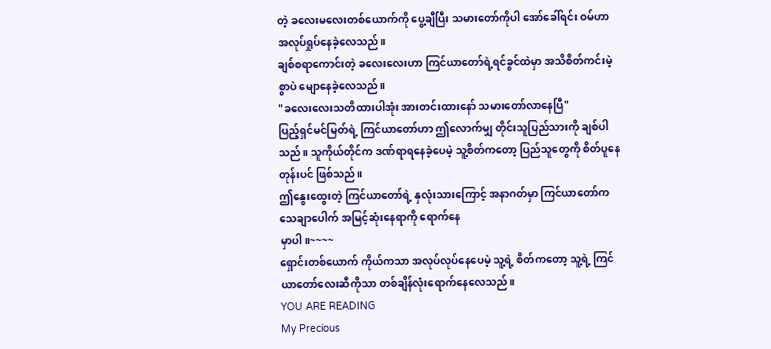တဲ့ ခလေးမလေးတစ်ယောက်ကို ပွေ့ချီပြီး သမားတော်ကိုပါ အော်ခေါ်ရင်း ဝမ်ဟာ အလုပ်ရှုပ်နေခဲ့လေသည်။
ချစ်စရာကောင်းတဲ့ ခလေးလေးဟာ ကြင်ယာတော်ရဲ့ရင်ခွင်ထဲမှာ အသိစိတ်ကင်းမဲ့စွာပဲ မျောနေခဲ့လေသည်။
"ခလေးလေးသတိထားပါအုံး အားတင်းထားနော် သမားတော်လာနေပြီ"
ပြည့်ရှင်မင်မြတ်ရဲ့ ကြင်ယာတော်ဟာ ဤလောက်မျှ တိုင်းသူပြည်သားကို ချစ်ပါသည်။ သူကိုယ်တိုင်က ဒဏ်ရာရနေခဲ့ပေမဲ့ သူ့စိတ်ကတော့ ပြည်သူတွေကို စိတ်ပူနေတုန်းပင် ဖြစ်သည်။
ဤနွေးထွေးတဲ့ ကြင်ယာတော်ရဲ့ နှလုံးသားကြောင့် အနာဂတ်မှာ ကြင်ယာတော်က သေချာပေါက် အမြင့်ဆုံးနေရာကို ရောက်နေ
မှာပါ။~~~~
ရှောင်းတစ်ယောက် ကိုယ်ကသာ အလုပ်လုပ်နေပေမဲ့ သူ့ရဲ့ စိတ်ကတော့ သူ့ရဲ့ ကြင်ယာတော်လေးဆီကိုသာ တစ်ချိန်လုံးရောက်နေလေသည်။
YOU ARE READING
My Precious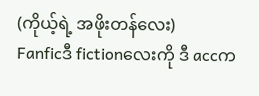(ကိုယ့်ရဲ့ အဖိုးတန်လေး)
Fanficဒီ fictionလေးကို ဒီ accက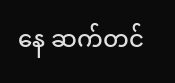နေ ဆက်တင်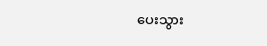ပေးသွား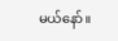မယ်နော်။